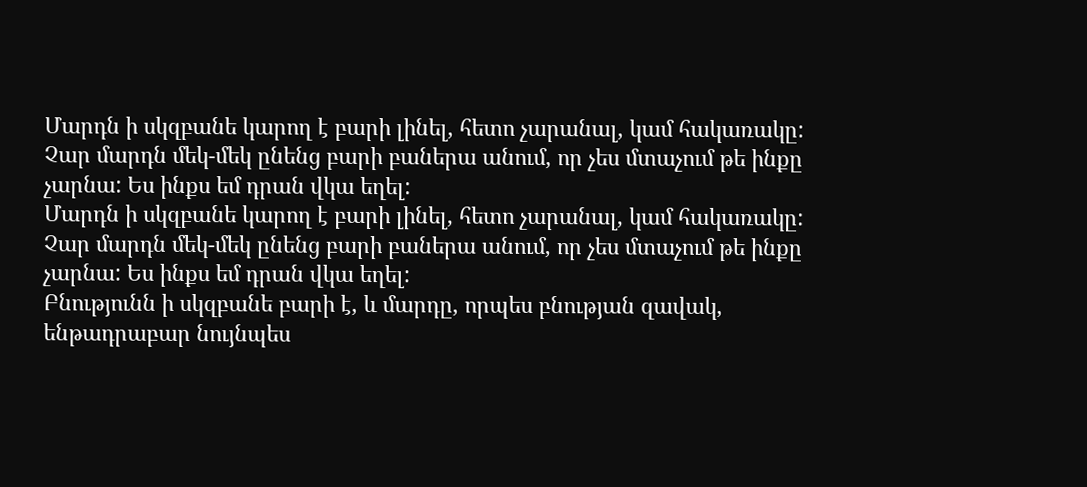Մարդն ի սկզբանե կարող է բարի լինել, հետո չարանալ, կամ հակառակը:
Չար մարդն մեկ-մեկ ընենց բարի բաներա անում, որ չես մտաչում թե ինքը չարնա: Ես ինքս եմ դրան վկա եղել:
Մարդն ի սկզբանե կարող է բարի լինել, հետո չարանալ, կամ հակառակը:
Չար մարդն մեկ-մեկ ընենց բարի բաներա անում, որ չես մտաչում թե ինքը չարնա: Ես ինքս եմ դրան վկա եղել:
Բնությունն ի սկզբանե բարի է, և մարդը, որպես բնության զավակ, ենթադրաբար նույնպես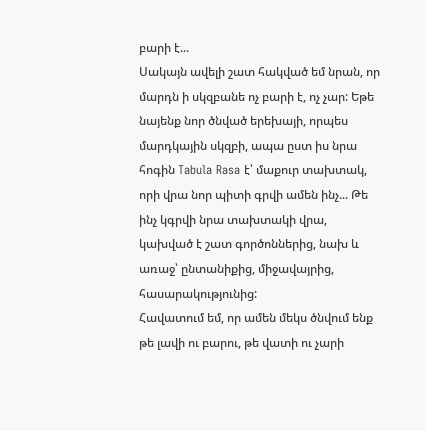բարի է...
Սակայն ավելի շատ հակված եմ նրան, որ մարդն ի սկզբանե ոչ բարի է, ոչ չար: Եթե նայենք նոր ծնված երեխայի, որպես մարդկային սկզբի, ապա ըստ իս նրա հոգին Tabula Rasa է՝ մաքուր տախտակ, որի վրա նոր պիտի գրվի ամեն ինչ... Թե ինչ կգրվի նրա տախտակի վրա, կախված է շատ գործոններից, նախ և առաջ՝ ընտանիքից, միջավայրից, հասարակությունից:
Հավատում եմ, որ ամեն մեկս ծնվում ենք թե լավի ու բարու, թե վատի ու չարի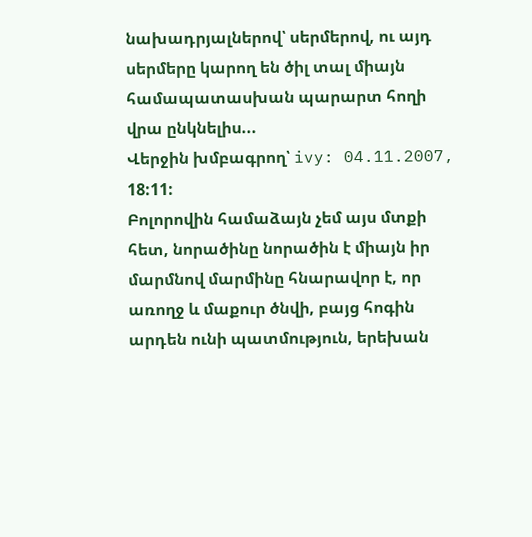նախադրյալներով՝ սերմերով, ու այդ սերմերը կարող են ծիլ տալ միայն համապատասխան պարարտ հողի վրա ընկնելիս...
Վերջին խմբագրող՝ ivy: 04.11.2007, 18:11:
Բոլորովին համաձայն չեմ այս մտքի հետ, նորածինը նորածին է միայն իր մարմնով մարմինը հնարավոր է, որ առողջ և մաքուր ծնվի, բայց հոգին արդեն ունի պատմություն, երեխան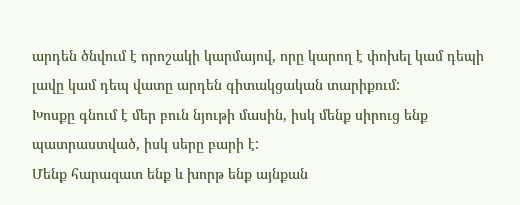արդեն ծնվում է որոշակի կարմայով, որը կարող է փոխել կամ դեպի լավը կամ դեպ վատը արդեն գիտակցական տարիքում:
Խոսքը գնում է մեր բուն նյութի մասին, իսկ մենք սիրուց ենք պատրաստված, իսկ սերը բարի է:
Մենք հարազատ ենք և խորթ ենք այնքան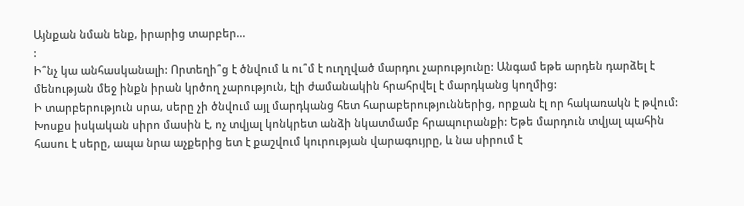Այնքան նման ենք, իրարից տարբեր...
:
Ի՞նչ կա անհասկանալի: Որտեղի՞ց է ծնվում և ու՞մ է ուղղված մարդու չարությունը: Անգամ եթե արդեն դարձել է մենության մեջ ինքն իրան կրծող չարություն, էլի ժամանակին հրահրվել է մարդկանց կողմից:
Ի տարբերություն սրա, սերը չի ծնվում այլ մարդկանց հետ հարաբերություններից, որքան էլ որ հակառակն է թվում: Խոսքս իսկական սիրո մասին է, ոչ տվյալ կոնկրետ անձի նկատմամբ հրապուրանքի: Եթե մարդուն տվյալ պահին հասու է սերը, ապա նրա աչքերից ետ է քաշվում կուրության վարագույրը, և նա սիրում է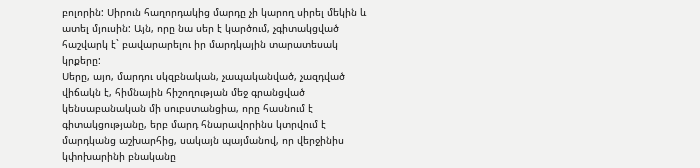բոլորին: Սիրուն հաղորդակից մարդը չի կարող սիրել մեկին և ատել մյուսին: Այն, որը նա սեր է կարծում, չգիտակցված հաշվարկ է` բավարարելու իր մարդկային տարատեսակ կրքերը:
Սերը, այո, մարդու սկզբնական, չապականված, չազդված վիճակն է, հիմնային հիշողության մեջ գրանցված կենսաբանական մի սուբստանցիա, որը հասնում է գիտակցությանը, երբ մարդ հնարավորինս կտրվում է մարդկանց աշխարհից, սակայն պայմանով, որ վերջինիս կփոխարինի բնականը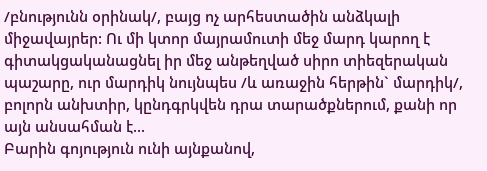/բնությունն օրինակ/, բայց ոչ արհեստածին անձկալի միջավայրեր: Ու մի կտոր մայրամուտի մեջ մարդ կարող է գիտակցականացնել իր մեջ անթեղված սիրո տիեզերական պաշարը, ուր մարդիկ նույնպես /և առաջին հերթին` մարդիկ/, բոլորն անխտիր, կընդգրկվեն դրա տարածքներում, քանի որ այն անսահման է...
Բարին գոյություն ունի այնքանով,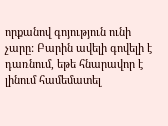որքանով գոյություն ունի չարը: Բարին ավելի գովելի է դառնում, եթե հնարավոր է լինում համեմատել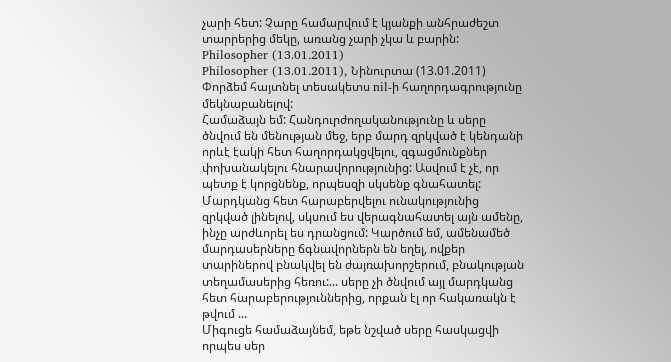չարի հետ: Չարը համարվում է կյանքի անհրաժեշտ տարրերից մեկը, առանց չարի չկա և բարին:
Philosopher (13.01.2011)
Philosopher (13.01.2011), Նինուրտա (13.01.2011)
Փորձեմ հայտնել տեսակետս nil-ի հաղորդագրությունը մեկնաբանելով:
Համաձայն եմ: Հանդուրժողականությունը և սերը ծնվում են մենության մեջ, երբ մարդ զրկված է կենդանի որևէ էակի հետ հաղորդակցվելու, զգացմունքներ փոխանակելու հնարավորությունից: Ասվում է չէ, որ պետք է կորցնենք, որպեսզի սկսենք գնահատել: Մարդկանց հետ հարաբերվելու ունակությունից զրկված լինելով, սկսում ես վերագնահատել այն ամենը, ինչը արժևորել ես դրանցում: Կարծում եմ, ամենամեծ մարդասերները ճգնավորներն են եղել, ովքեր տարիներով բնակվել են ժայռախորշերում, բնակության տեղամասերից հեռու:... սերը չի ծնվում այլ մարդկանց հետ հարաբերություններից, որքան էլ որ հակառակն է թվում ...
Միգուցե համաձայնեմ, եթե նշված սերը հասկացվի որպես սեր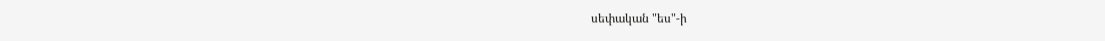սեփական "ես"-ի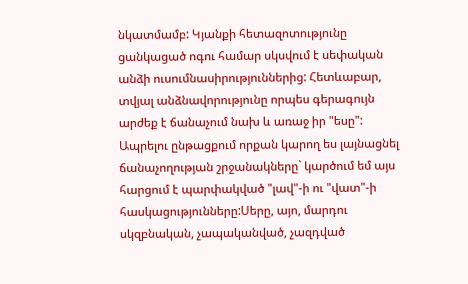նկատմամբ: Կյանքի հետազոտությունը ցանկացած ոգու համար սկսվում է սեփական անձի ուսումնասիրություններից: Հետևաբար, տվյալ անձնավորությունը որպես գերագույն արժեք է ճանաչում նախ և առաջ իր "եսը": Ապրելու ընթացքում որքան կարող ես լայնացնել ճանաչողության շրջանակները` կարծում եմ այս հարցում է պարփակված "լավ"-ի ու "վատ"-ի հասկացությունները:Սերը, այո, մարդու սկզբնական, չապականված, չազդված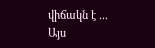վիճակն է ...
Այս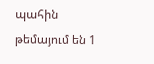պահին թեմայում են 1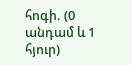հոգի. (0 անդամ և 1 հյուր)